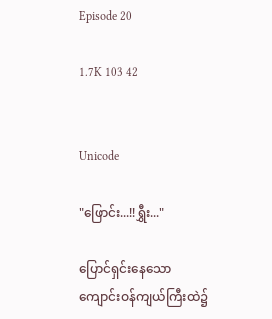Episode 20

1.7K 103 42


Unicode

"ဖြောင်း...!!ရွှီး..."

ပြောင်ရှင်းနေသော ကျောင်းဝန်ကျယ်ကြီးထဲ၌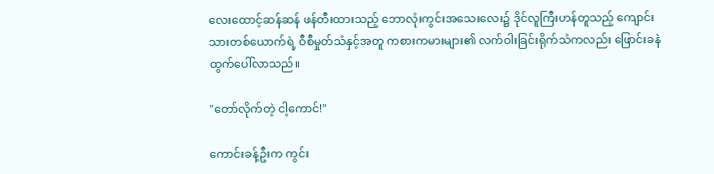လေးထောင့်ဆန်ဆန် ဖန်တီးထားသည့် ဘောလုံးကွင်းအသေးလေး၌ ဒိုင်လူကြီးဟန်တူသည့် ကျောင်းသားတစ်ယောက်ရဲ့ ဝီစီမှုတ်သံနှင့်အတူ ကစားကမားများ၏ လက်ဝါးခြင်းရိုက်သံကလည်း ဖြောင်းခနဲ ထွက်ပေါ်လာသည်။

"တော်လိုက်တဲ့ ငါ့ကောင်!"

ကောင်းခန့်ဦးက ကွင်း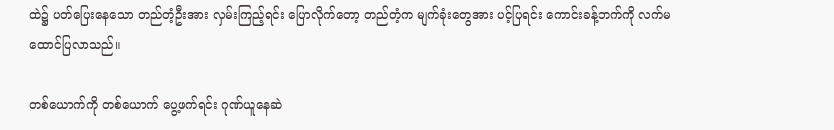ထဲ၌ ပတ်ပြေးနေသော တည်တံ့ဦးအား လှမ်းကြည့်ရင်း ပြောလိုက်တော့ တည်တံ့က မျက်ခုံးတွေအား ပင့်ပြရင်း ကောင်းခန့်ဘက်ကို လက်မထောင်ပြလာသည်။

တစ်ယောက်ကို တစ်ယောက် ပွေ့ဖက်ရင်း ဂုဏ်ယူနေဆဲ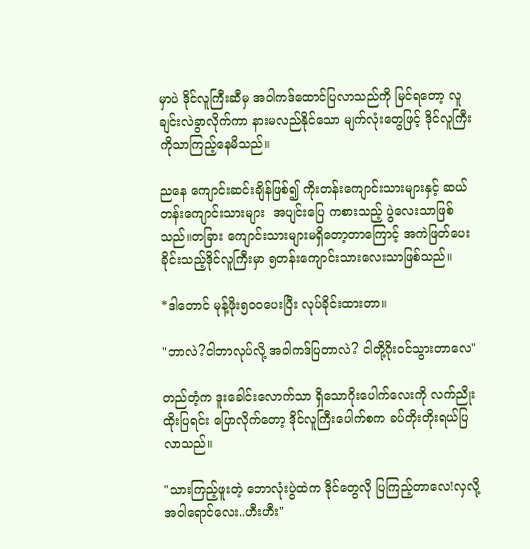မှာပဲ ဒိုင်လူကြီးဆီမှ အဝါကဒ်ထောင်ပြလာသည်ကို မြင်ရတော့ လူချင်းလဲခွာလိုက်ကာ နားမလည်နိုင်သော မျက်လုံးတွေဖြင့် ဒိုင်လူကြီးကိုသာကြည့်နေမိသည်။

ညနေ ကျောင်းဆင်းချိန်ဖြစ်၍ ကိုးတန်းကျောင်းသားများနှင့် ဆယ်တန်းကျောင်းသားများ  အပျင်းပြေ ကစားသည့် ပွဲလေးသာဖြစ်သည်။တခြား ကျောင်းသားများမရှိတော့တာကြောင့် အကဲဖြတ်ပေးခိုင်းသည့်ဒိုင်လူကြီးမှာ ၅တန်းကျောင်းသားလေးသာဖြစ်သည်။

*ဒါတောင် မုန့်ဖိုး၅၀၀ပေးပြီး လုပ်ခိုင်းထားတာ။

"ဘာလဲ?ငါဘာလုပ်လို့ အဝါကဒ်ပြတာလဲ? ငါတို့ဂိုးဝင်သွားတာလေ"

တည်တံ့က ဒူးခေါင်းလောက်သာ ရှိသောဂိုးပေါက်လေးကို လက်ညိုးထိုးပြရင်း ပြောလိုက်တော့ ဒိုင်လူကြီးပေါက်စက ခပ်တိုးတိုးရယ်ပြလာသည်။

"သားကြည့်ဖူးတဲ့ ဘောလုံးပွဲထဲက ဒိုင်တွေလို ပြကြည့်တာလေ!လှလို့ အဝါရောင်လေး..ဟီးဟီး"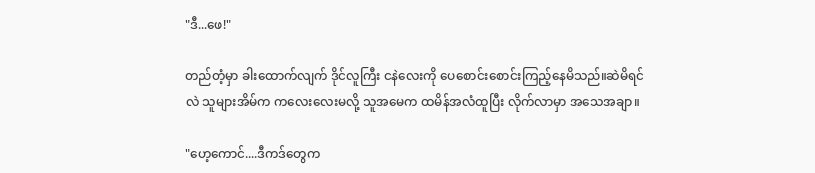"ဒီ...ဖေ!"

တည်တံ့မှာ ခါးထောက်လျက် ဒိုင်လူကြီး ငနဲလေးကို ပေစောင်းစောင်းကြည့်နေမိသည်။ဆဲမိရင်လဲ သူများအိမ်က ကလေးလေးမလို့ သူအမေက ထမိန်အလံထူပြီး လိုက်လာမှာ အသေအချာ။

"ဟေ့ကောင်....ဒီကဒ်တွေက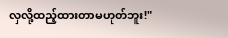လှလို့ထည့်ထားတာမဟုတ်ဘူး!"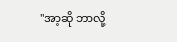"အာ့ဆို ဘာလို့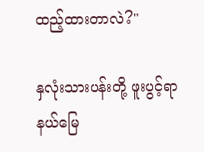ထည့်ထားတာလဲ?"

နှလုံးသားပန်းတို့ ဖူးပွင့်ရာနယ်မြေ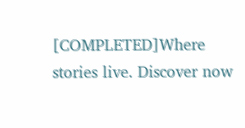[COMPLETED]Where stories live. Discover now